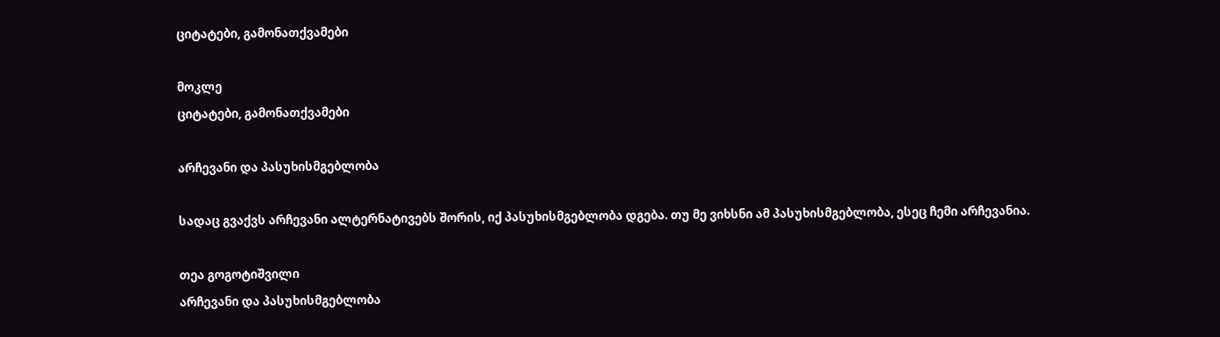ციტატები, გამონათქვამები

მოკლე
ციტატები, გამონათქვამები

არჩევანი და პასუხისმგებლობა

სადაც გვაქვს არჩევანი ალტერნატივებს შორის, იქ პასუხისმგებლობა დგება. თუ მე ვიხსნი ამ პასუხისმგებლობა, ესეც ჩემი არჩევანია.

თეა გოგოტიშვილი
არჩევანი და პასუხისმგებლობა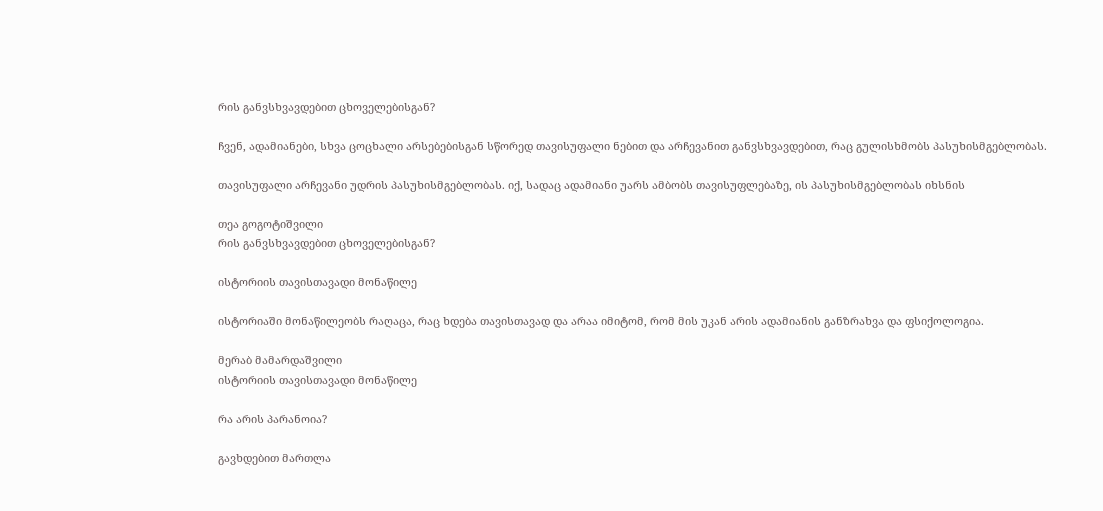რის განვსხვავდებით ცხოველებისგან?

ჩვენ, ადამიანები, სხვა ცოცხალი არსებებისგან სწორედ თავისუფალი ნებით და არჩევანით განვსხვავდებით, რაც გულისხმობს პასუხისმგებლობას.

თავისუფალი არჩევანი უდრის პასუხისმგებლობას. იქ, სადაც ადამიანი უარს ამბობს თავისუფლებაზე, ის პასუხისმგებლობას იხსნის

თეა გოგოტიშვილი
რის განვსხვავდებით ცხოველებისგან?

ისტორიის თავისთავადი მონაწილე

ისტორიაში მონაწილეობს რაღაცა, რაც ხდება თავისთავად და არაა იმიტომ, რომ მის უკან არის ადამიანის განზრახვა და ფსიქოლოგია.

მერაბ მამარდაშვილი
ისტორიის თავისთავადი მონაწილე

რა არის პარანოია?

გავხდებით მართლა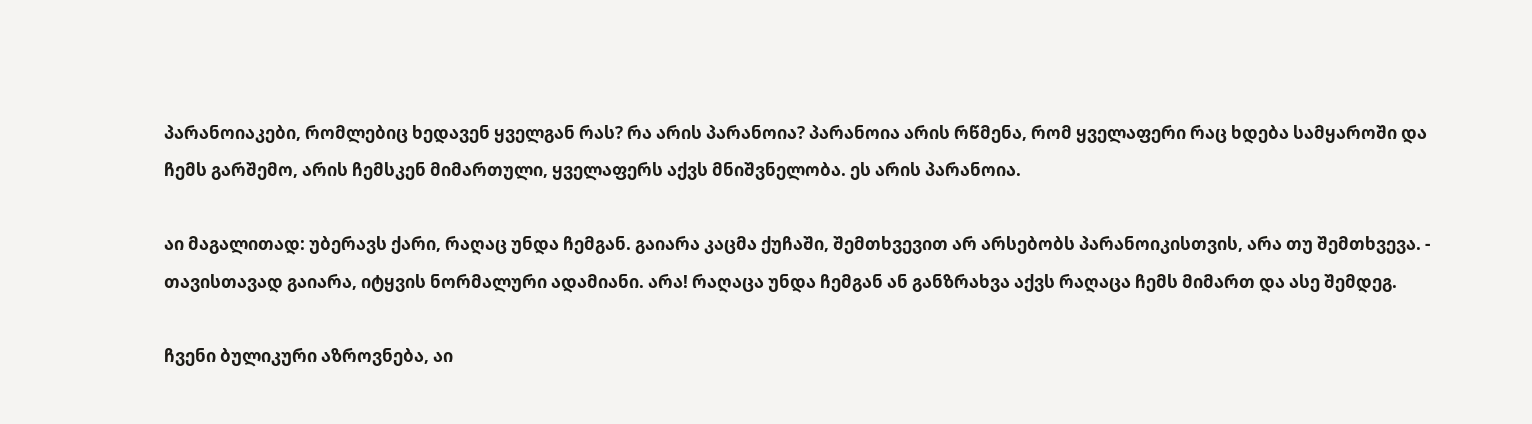პარანოიაკები, რომლებიც ხედავენ ყველგან რას? რა არის პარანოია? პარანოია არის რწმენა, რომ ყველაფერი რაც ხდება სამყაროში და ჩემს გარშემო, არის ჩემსკენ მიმართული, ყველაფერს აქვს მნიშვნელობა. ეს არის პარანოია.

აი მაგალითად: უბერავს ქარი, რაღაც უნდა ჩემგან. გაიარა კაცმა ქუჩაში, შემთხვევით არ არსებობს პარანოიკისთვის, არა თუ შემთხვევა. - თავისთავად გაიარა, იტყვის ნორმალური ადამიანი. არა! რაღაცა უნდა ჩემგან ან განზრახვა აქვს რაღაცა ჩემს მიმართ და ასე შემდეგ.

ჩვენი ბულიკური აზროვნება, აი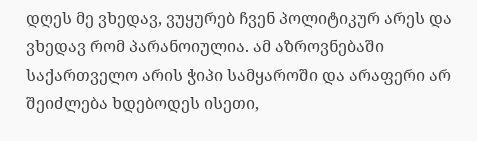დღეს მე ვხედავ, ვუყურებ ჩვენ პოლიტიკურ არეს და ვხედავ რომ პარანოიულია. ამ აზროვნებაში საქართველო არის ჭიპი სამყაროში და არაფერი არ შეიძლება ხდებოდეს ისეთი,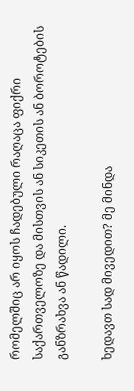რომელშიც არ იყოს ჩადებული რაღაცა ფიქრი საქართველოზე და მისთვის ან სიკეთის ან ბოროტების განზრახვა ან წადილი.

ხედავთ სად მივედით? მე მინდა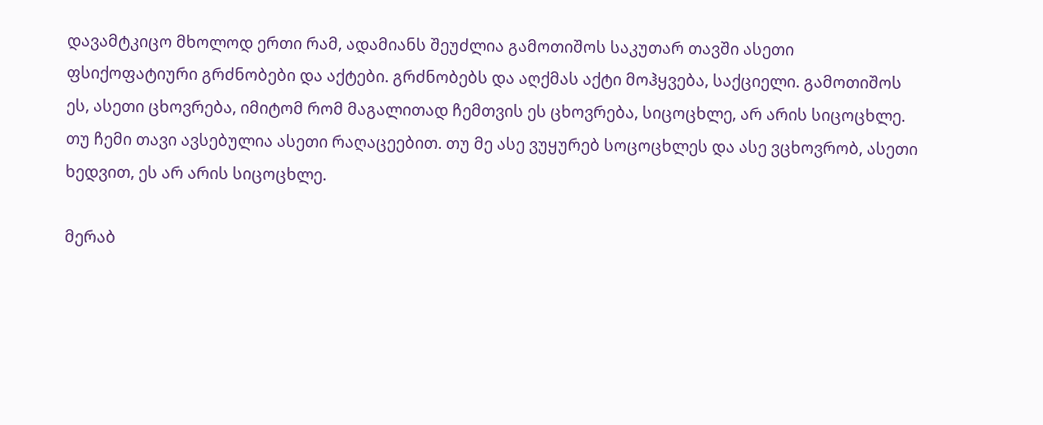დავამტკიცო მხოლოდ ერთი რამ, ადამიანს შეუძლია გამოთიშოს საკუთარ თავში ასეთი ფსიქოფატიური გრძნობები და აქტები. გრძნობებს და აღქმას აქტი მოჰყვება, საქციელი. გამოთიშოს ეს, ასეთი ცხოვრება, იმიტომ რომ მაგალითად ჩემთვის ეს ცხოვრება, სიცოცხლე, არ არის სიცოცხლე. თუ ჩემი თავი ავსებულია ასეთი რაღაცეებით. თუ მე ასე ვუყურებ სოცოცხლეს და ასე ვცხოვრობ, ასეთი ხედვით, ეს არ არის სიცოცხლე.

მერაბ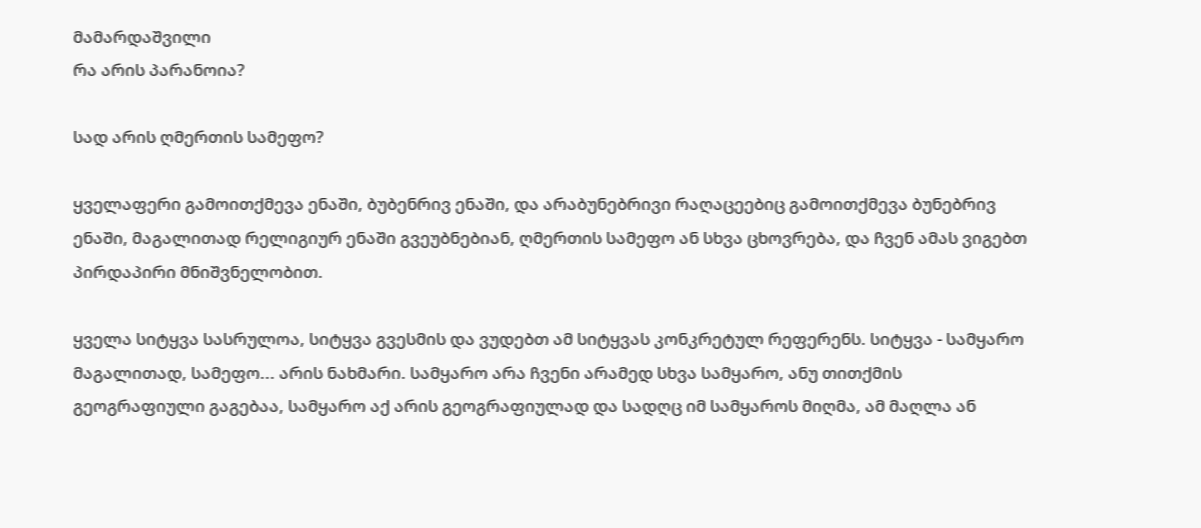მამარდაშვილი
რა არის პარანოია?

სად არის ღმერთის სამეფო?

ყველაფერი გამოითქმევა ენაში, ბუბენრივ ენაში, და არაბუნებრივი რაღაცეებიც გამოითქმევა ბუნებრივ ენაში, მაგალითად რელიგიურ ენაში გვეუბნებიან, ღმერთის სამეფო ან სხვა ცხოვრება, და ჩვენ ამას ვიგებთ პირდაპირი მნიშვნელობით.

ყველა სიტყვა სასრულოა, სიტყვა გვესმის და ვუდებთ ამ სიტყვას კონკრეტულ რეფერენს. სიტყვა - სამყარო მაგალითად, სამეფო... არის ნახმარი. სამყარო არა ჩვენი არამედ სხვა სამყარო, ანუ თითქმის გეოგრაფიული გაგებაა, სამყარო აქ არის გეოგრაფიულად და სადღც იმ სამყაროს მიღმა, ამ მაღლა ან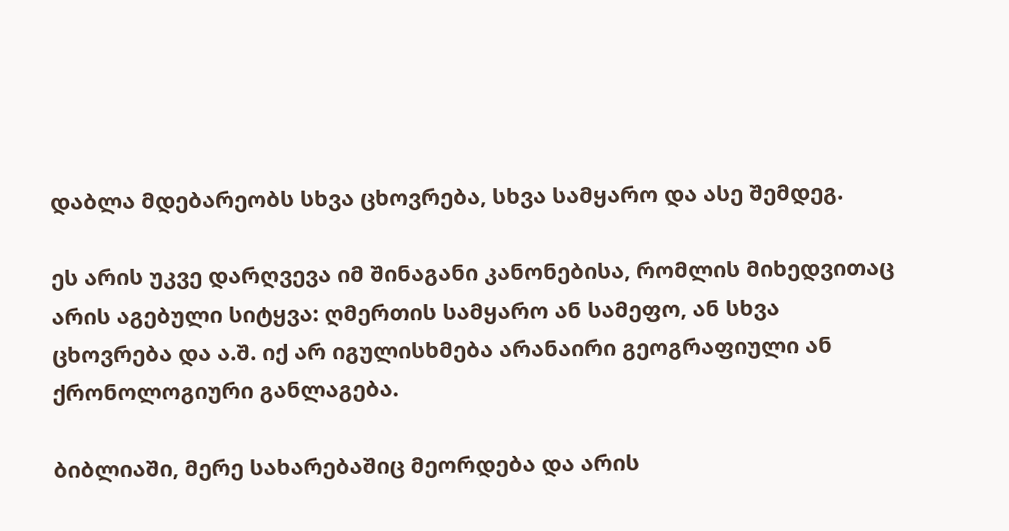დაბლა მდებარეობს სხვა ცხოვრება, სხვა სამყარო და ასე შემდეგ.

ეს არის უკვე დარღვევა იმ შინაგანი კანონებისა, რომლის მიხედვითაც არის აგებული სიტყვა: ღმერთის სამყარო ან სამეფო, ან სხვა ცხოვრება და ა.შ. იქ არ იგულისხმება არანაირი გეოგრაფიული ან ქრონოლოგიური განლაგება.

ბიბლიაში, მერე სახარებაშიც მეორდება და არის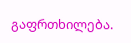გაფრთხილება.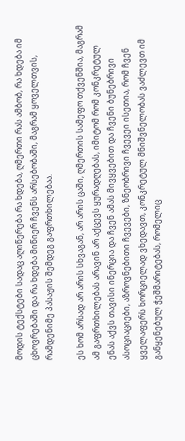მოდის ტექსტები სადაც აღიწერება რა ხდება, ღმერთი რას ამბობ, რა ხდება იმ ცხოვრებაში და რა ხდება მიწიერ ჩვენს არსებობაში, მაგრამ ყოველთვის, რამდენიმე პასაჟის შემდეგ გაფრთხილებაა.

ეს ხომ არსად არ არის სხვაგან, არ არის ცაში, ღმერთის სამეფო თქვენშია, მაგრამ ამ გაფრთხილებას არავინ არ აქცევს ყურადღებას, იმიტომ რომ კონკრეტულ ენას აქვს თავისი ინერცია და ჩვენ ამას მივყვებით და ჩვენი ბუნებრივი ასოციაციები, აზროვნებითი ჩვევები, ზნეობრივი ჩვევეი ისეთია, რომ ჩვენ ყველაფერს ხორციელად ვხედავთ, კონკრეტულ მნიშვნელობას ვაძლევთ იმ განყენებულ ჭეშმარიტებას, რომელიც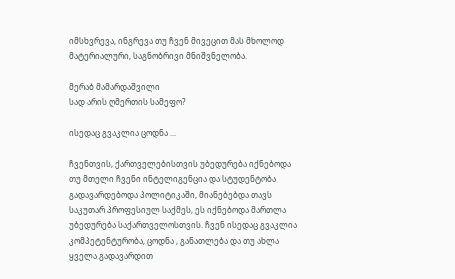იმსხვრევა, ინგრევა თუ ჩვენ მივეცით მას მხოლოდ მატერიალური, საგნობრივი მნიშვნელობა.

მერაბ მამარდაშვილი
სად არის ღმერთის სამეფო?

ისედაც გვაკლია ცოდნა ...

ჩვენთვის, ქართველებისთვის უბედურება იქნებოდა თუ მთელი ჩვენი ინტელიგენცია და სტუდენტობა გადავარდებოდა პოლიტიკაში, მიანებებდა თავს საკუთარ პროფესიულ საქმეს, ეს იქნებოდა მართლა უბედურება საქართველოსთვის. ჩვენ ისედაც გვაკლია კომპეტენტურობა, ცოდნა , განათლება და თუ ახლა ყველა გადავარდით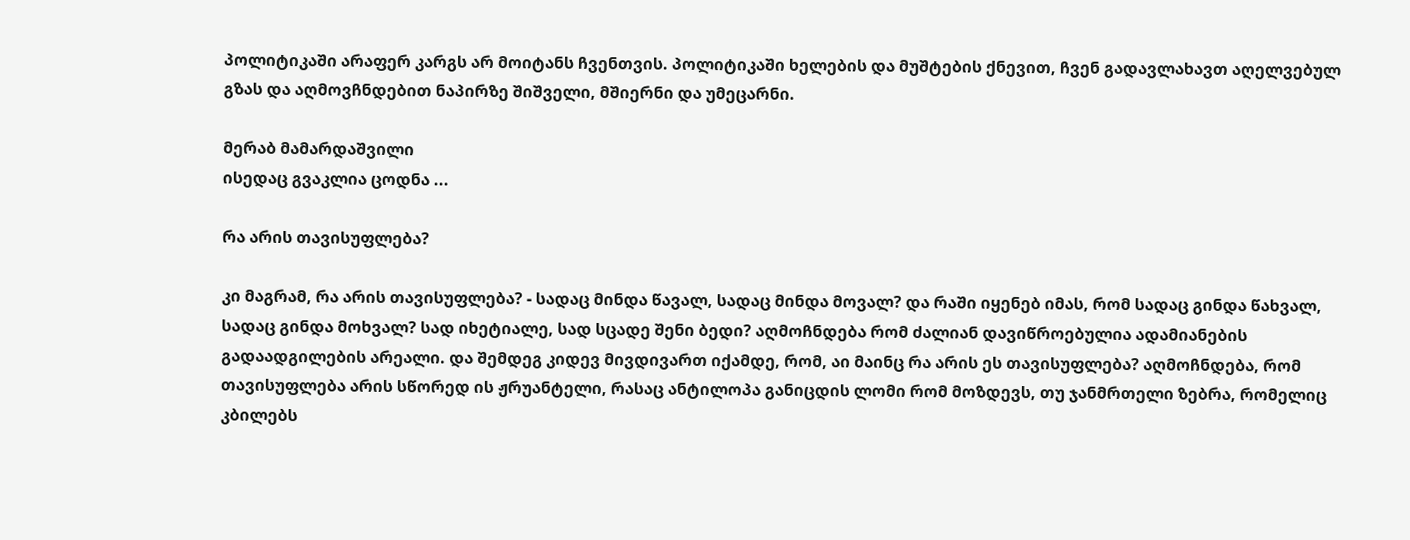პოლიტიკაში არაფერ კარგს არ მოიტანს ჩვენთვის. პოლიტიკაში ხელების და მუშტების ქნევით, ჩვენ გადავლახავთ აღელვებულ გზას და აღმოვჩნდებით ნაპირზე შიშველი, მშიერნი და უმეცარნი.

მერაბ მამარდაშვილი
ისედაც გვაკლია ცოდნა ...

რა არის თავისუფლება?

კი მაგრამ, რა არის თავისუფლება? - სადაც მინდა წავალ, სადაც მინდა მოვალ? და რაში იყენებ იმას, რომ სადაც გინდა წახვალ, სადაც გინდა მოხვალ? სად იხეტიალე, სად სცადე შენი ბედი? აღმოჩნდება რომ ძალიან დავიწროებულია ადამიანების გადაადგილების არეალი. და შემდეგ კიდევ მივდივართ იქამდე, რომ, აი მაინც რა არის ეს თავისუფლება? აღმოჩნდება, რომ თავისუფლება არის სწორედ ის ჟრუანტელი, რასაც ანტილოპა განიცდის ლომი რომ მოზდევს, თუ ჯანმრთელი ზებრა, რომელიც კბილებს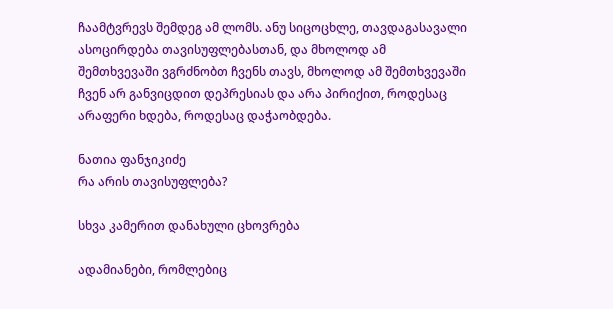ჩაამტვრევს შემდეგ ამ ლომს. ანუ სიცოცხლე, თავდაგასავალი ასოცირდება თავისუფლებასთან, და მხოლოდ ამ შემთხვევაში ვგრძნობთ ჩვენს თავს, მხოლოდ ამ შემთხვევაში ჩვენ არ განვიცდით დეპრესიას და არა პირიქით, როდესაც არაფერი ხდება, როდესაც დაჭაობდება.

ნათია ფანჯიკიძე
რა არის თავისუფლება?

სხვა კამერით დანახული ცხოვრება

ადამიანები, რომლებიც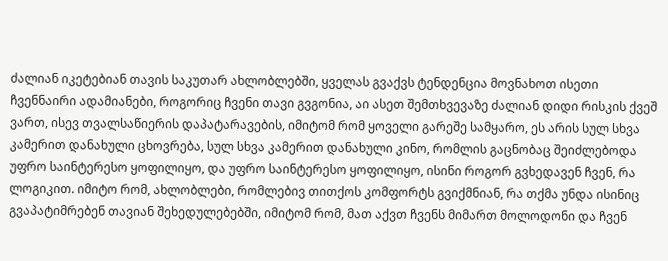ძალიან იკეტებიან თავის საკუთარ ახლობლებში, ყველას გვაქვს ტენდენცია მოვნახოთ ისეთი ჩვენნაირი ადამიანები, როგორიც ჩვენი თავი გვგონია, აი ასეთ შემთხვევაზე ძალიან დიდი რისკის ქვეშ ვართ, ისევ თვალსაწიერის დაპატარავების, იმიტომ რომ ყოველი გარეშე სამყარო, ეს არის სულ სხვა კამერით დანახული ცხოვრება, სულ სხვა კამერით დანახული კინო, რომლის გაცნობაც შეიძლებოდა უფრო საინტერესო ყოფილიყო, და უფრო საინტერესო ყოფილიყო, ისინი როგორ გვხედავენ ჩვენ, რა ლოგიკით. იმიტო რომ, ახლობლები, რომლებივ თითქოს კომფორტს გვიქმნიან, რა თქმა უნდა ისინიც გვაპატიმრებენ თავიან შეხედულებებში, იმიტომ რომ, მათ აქვთ ჩვენს მიმართ მოლოდონი და ჩვენ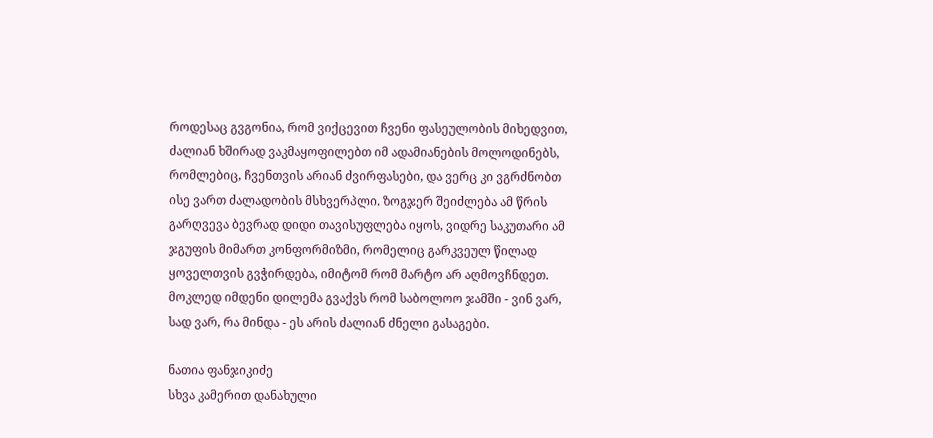როდესაც გვგონია, რომ ვიქცევით ჩვენი ფასეულობის მიხედვით, ძალიან ხშირად ვაკმაყოფილებთ იმ ადამიანების მოლოდინებს, რომლებიც, ჩვენთვის არიან ძვირფასები, და ვერც კი ვგრძნობთ ისე ვართ ძალადობის მსხვერპლი. ზოგჯერ შეიძლება ამ წრის გარღვევა ბევრად დიდი თავისუფლება იყოს, ვიდრე საკუთარი ამ ჯგუფის მიმართ კონფორმიზმი, რომელიც გარკვეულ წილად ყოველთვის გვჭირდება, იმიტომ რომ მარტო არ აღმოვჩნდეთ. მოკლედ იმდენი დილემა გვაქვს რომ საბოლოო ჯამში - ვინ ვარ, სად ვარ, რა მინდა - ეს არის ძალიან ძნელი გასაგები.

ნათია ფანჯიკიძე
სხვა კამერით დანახული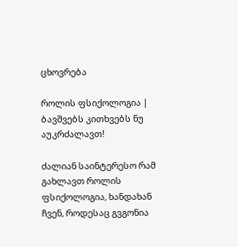ცხოვრება

როლის ფსიქოლოგია | ბავშვებს კითხვებს ნუ აუკრძალავთ!

ძალიან საინტერესო რამ გახლავთ როლის ფსიქოლოგია, ხანდახან ჩვენ, როდესაც გვგონია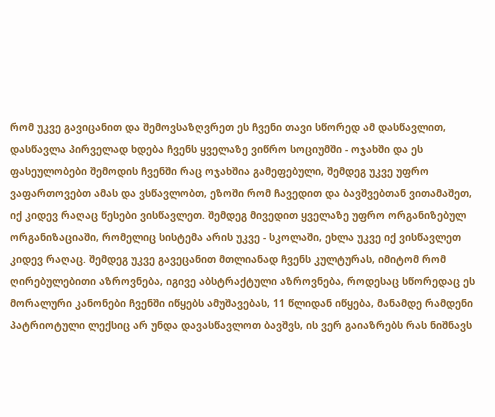რომ უკვე გავიცანით და შემოვსაზღვრეთ ეს ჩვენი თავი სწორედ ამ დასწავლით, დასწავლა პირველად ხდება ჩვენს ყველაზე ვიწრო სოციუმში - ოჯახში და ეს ფასეულობები შემოდის ჩვენში რაც ოჯახშია გამეფებული, შემდეგ უკვე უფრო ვაფართოვებთ ამას და ვსწავლობთ, ეზოში რომ ჩავედით და ბავშვებთან ვითამაშეთ, იქ კიდევ რაღაც წესები ვისწავლეთ. შემდეგ მივედით ყველაზე უფრო ორგანიზებულ ორგანიზაციაში, რომელიც სისტემა არის უკვე - სკოლაში, ეხლა უკვე იქ ვისწავლეთ კიდევ რაღაც. შემდეგ უკვე გავეცანით მთლიანად ჩვენს კულტურას, იმიტომ რომ ღირებულებითი აზროვნება, იგივე აბსტრაქტული აზროვნება, როდესაც სწორედაც ეს მორალური კანონები ჩვენში იწყებს ამუშავებას, 11 წლიდან იწყება, მანამდე რამდენი პატრიოტული ლექსიც არ უნდა დავასწავლოთ ბავშვს, ის ვერ გაიაზრებს რას ნიშნავს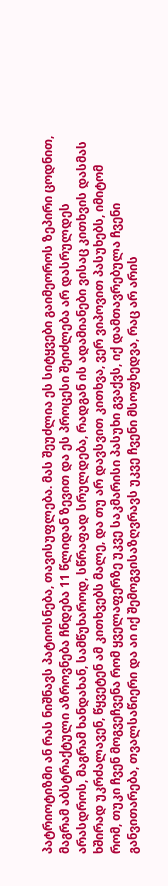პატრიოტიზმი ან რას ნიშნავს პატიოსნება, თავისუფლება. მას შეუძლია ეს სიტყვები გაიმეოროს ზეპირი ცოდნით, მაგრამ აბსტრაქტული აზროვნება ჩნდება 11 წლიდან ზევით და ეს პროცესი შეიძლება არ დასრულდეს არასდროს, მაგრამ ხანდახან, სამწუხაროდ, სწრაფად სრულდება, რადგან ის ადამიანები ვისაც კითხვის დასმას ხშირად უკრძალავენ, წყვეტენ ამ კითხვებს მალე, და თუ არ დავსვით კითხვა, ვერ ვიპოვით პასუხებს, იმიტომ რომ, თუკი ჩვენ მოგვეჩვენა რომ ყველაფერზე უკვე საკმარისი პასუხი გვაქვს, იქ დამთავრებულა ჩვენი განვითარება, თვალსაწიერი და აი იქ შემოგვისაზღვრავს უკვე ჩვენი მსოფხედვა, რაც არ არის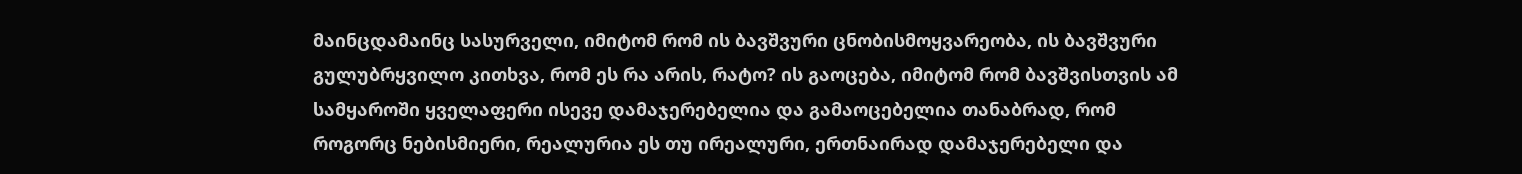მაინცდამაინც სასურველი, იმიტომ რომ ის ბავშვური ცნობისმოყვარეობა, ის ბავშვური გულუბრყვილო კითხვა, რომ ეს რა არის, რატო? ის გაოცება, იმიტომ რომ ბავშვისთვის ამ სამყაროში ყველაფერი ისევე დამაჯერებელია და გამაოცებელია თანაბრად, რომ როგორც ნებისმიერი, რეალურია ეს თუ ირეალური, ერთნაირად დამაჯერებელი და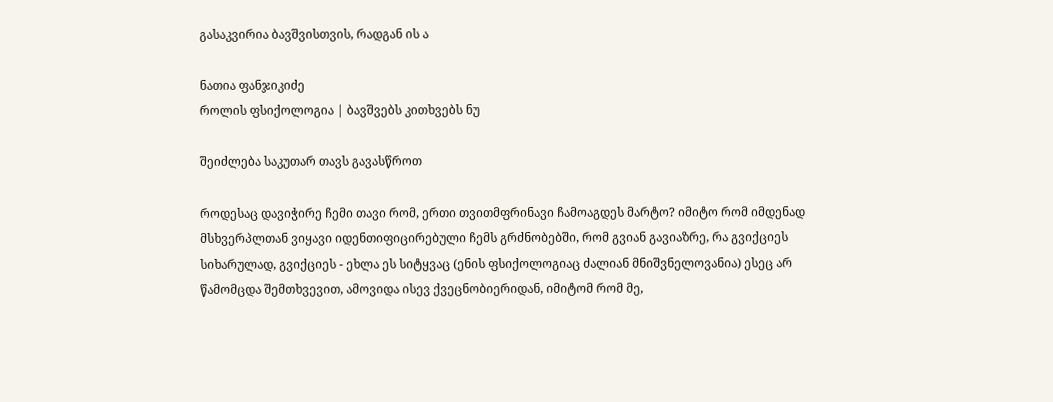გასაკვირია ბავშვისთვის, რადგან ის ა

ნათია ფანჯიკიძე
როლის ფსიქოლოგია | ბავშვებს კითხვებს ნუ

შეიძლება საკუთარ თავს გავასწროთ

როდესაც დავიჭირე ჩემი თავი რომ, ერთი თვითმფრინავი ჩამოაგდეს მარტო? იმიტო რომ იმდენად მსხვერპლთან ვიყავი იდენთიფიცირებული ჩემს გრძნობებში, რომ გვიან გავიაზრე, რა გვიქციეს სიხარულად, გვიქციეს - ეხლა ეს სიტყვაც (ენის ფსიქოლოგიაც ძალიან მნიშვნელოვანია) ესეც არ წამომცდა შემთხვევით, ამოვიდა ისევ ქვეცნობიერიდან, იმიტომ რომ მე,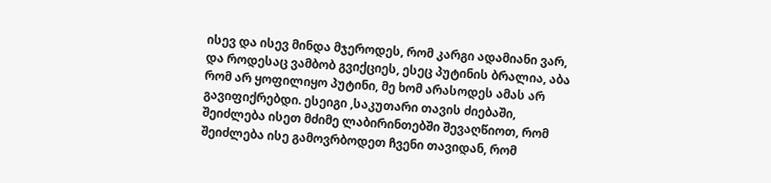ისევ და ისევ მინდა მჯეროდეს, რომ კარგი ადამიანი ვარ, და როდესაც ვამბობ გვიქციეს, ესეც პუტინის ბრალია, აბა რომ არ ყოფილიყო პუტინი, მე ხომ არასოდეს ამას არ გავიფიქრებდი. ესეიგი ,საკუთარი თავის ძიებაში, შეიძლება ისეთ მძიმე ლაბირინთებში შევაღწიოთ, რომ შეიძლება ისე გამოვრბოდეთ ჩვენი თავიდან, რომ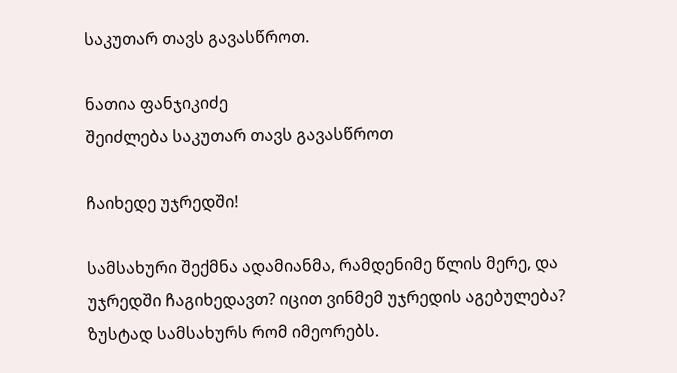საკუთარ თავს გავასწროთ.

ნათია ფანჯიკიძე
შეიძლება საკუთარ თავს გავასწროთ

ჩაიხედე უჯრედში!

სამსახური შექმნა ადამიანმა, რამდენიმე წლის მერე, და უჯრედში ჩაგიხედავთ? იცით ვინმემ უჯრედის აგებულება? ზუსტად სამსახურს რომ იმეორებს.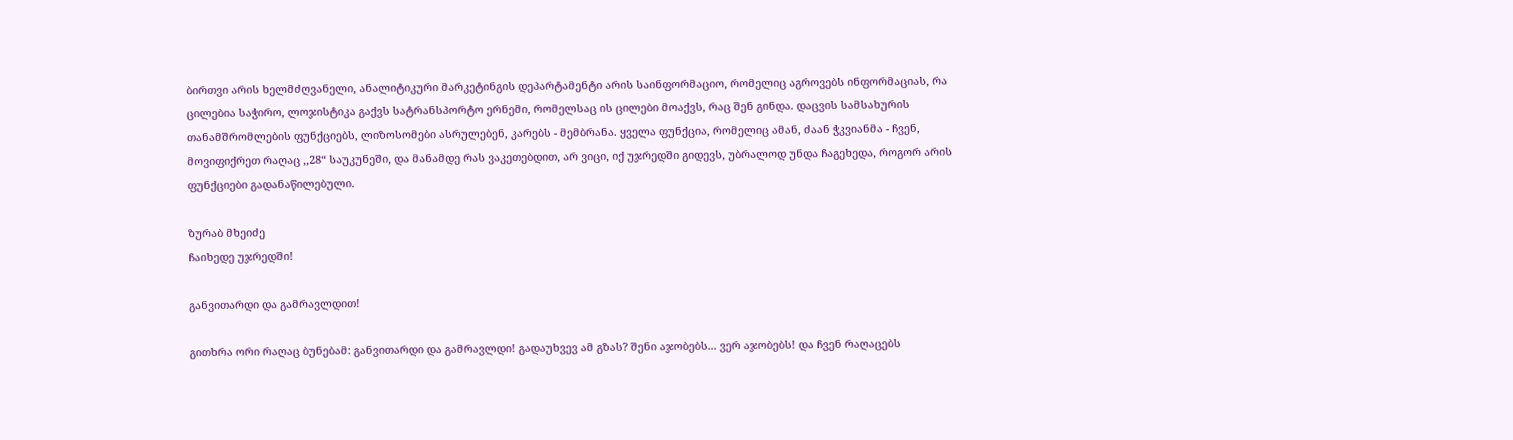ბირთვი არის ხელმძღვანელი, ანალიტიკური მარკეტინგის დეპარტამენტი არის საინფორმაციო, რომელიც აგროვებს ინფორმაციას, რა ცილებია საჭირო, ლოჯისტიკა გაქვს სატრანსპორტო ერნემი, რომელსაც ის ცილები მოაქვს, რაც შენ გინდა. დაცვის სამსახურის თანამშრომლების ფუნქციებს, ლიზოსომები ასრულებენ, კარებს - მემბრანა. ყველა ფუნქცია, რომელიც ამან, ძაან ჭკვიანმა - ჩვენ, მოვიფიქრეთ რაღაც ,,28“ საუკუნეში, და მანამდე რას ვაკეთებდით, არ ვიცი, იქ უჯრედში გიდევს, უბრალოდ უნდა ჩაგეხედა, როგორ არის ფუნქციები გადანაწილებული.

ზურაბ მხეიძე
ჩაიხედე უჯრედში!

განვითარდი და გამრავლდით!

გითხრა ორი რაღაც ბუნებამ: განვითარდი და გამრავლდი! გადაუხვევ ამ გზას? შენი აჯობებს... ვერ აჯობებს! და ჩვენ რაღაცებს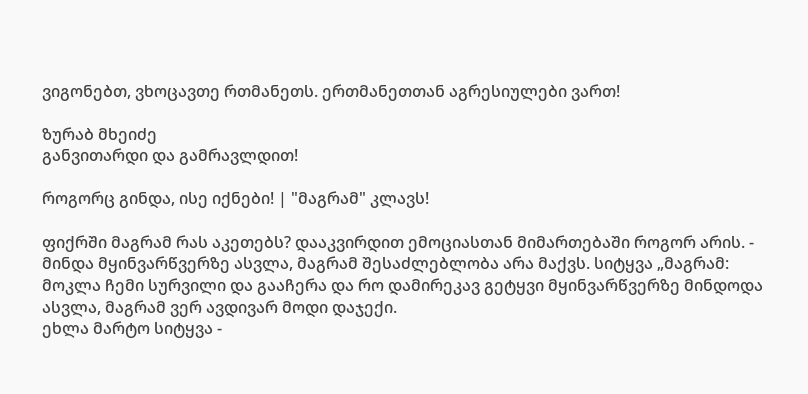ვიგონებთ, ვხოცავთე რთმანეთს. ერთმანეთთან აგრესიულები ვართ!

ზურაბ მხეიძე
განვითარდი და გამრავლდით!

როგორც გინდა, ისე იქნები! | "მაგრამ" კლავს!

ფიქრში მაგრამ რას აკეთებს? დააკვირდით ემოციასთან მიმართებაში როგორ არის. - მინდა მყინვარწვერზე ასვლა, მაგრამ შესაძლებლობა არა მაქვს. სიტყვა „მაგრამ: მოკლა ჩემი სურვილი და გააჩერა და რო დამირეკავ გეტყვი მყინვარწვერზე მინდოდა ასვლა, მაგრამ ვერ ავდივარ მოდი დაჯექი.
ეხლა მარტო სიტყვა -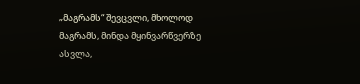„მაგრამს“ შევცვლი, მხოლოდ მაგრამს, მინდა მყინვარწვერზე ასვლა,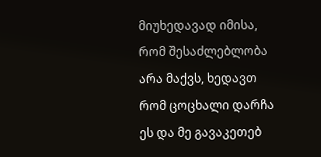მიუხედავად იმისა, რომ შესაძლებლობა არა მაქვს, ხედავთ რომ ცოცხალი დარჩა ეს და მე გავაკეთებ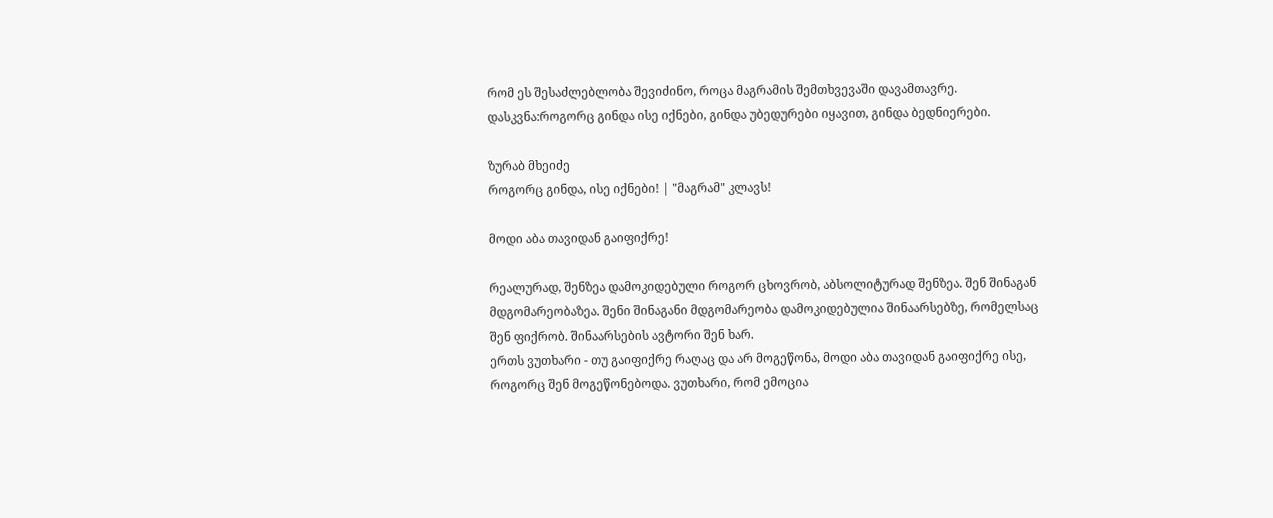რომ ეს შესაძლებლობა შევიძინო, როცა მაგრამის შემთხვევაში დავამთავრე.
დასკვნა:როგორც გინდა ისე იქნები, გინდა უბედურები იყავით, გინდა ბედნიერები.

ზურაბ მხეიძე
როგორც გინდა, ისე იქნები! | "მაგრამ" კლავს!

მოდი აბა თავიდან გაიფიქრე!

რეალურად, შენზეა დამოკიდებული როგორ ცხოვრობ, აბსოლიტურად შენზეა. შენ შინაგან მდგომარეობაზეა. შენი შინაგანი მდგომარეობა დამოკიდებულია შინაარსებზე, რომელსაც შენ ფიქრობ. შინაარსების ავტორი შენ ხარ.
ერთს ვუთხარი - თუ გაიფიქრე რაღაც და არ მოგეწონა, მოდი აბა თავიდან გაიფიქრე ისე, როგორც შენ მოგეწონებოდა. ვუთხარი, რომ ემოცია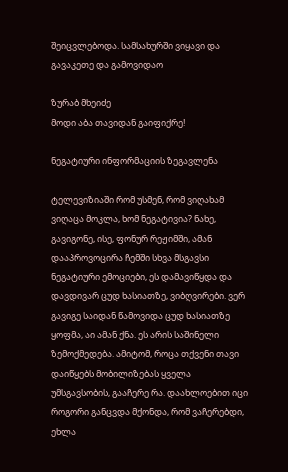შეიცვლებოდა. სამსახურში ვიყავი და გავაკეთე და გამოვიდაო

ზურაბ მხეიძე
მოდი აბა თავიდან გაიფიქრე!

ნეგატიური ინფორმაციის ზეგავლენა

ტელევიზიაში რომ უსმენ, რომ ვიღახამ ვიღაცა მოკლა, ხომ ნეგატივია? ნახე, გავიგონე, ისე, ფონურ რეჟიმში, ამან დააპროვოცირა ჩემში სხვა მსგავსი ნეგატიური ემოციები, ეს დამავიწყდა და დავდივარ ცუდ ხასიათზე, ვიბღვირები. ვერ გავიგე საიდან წამოვიდა ცუდ ხასიათზე ყოფმა, აი ამან ქნა. ეს არის საშინელი ზემოქმედება. ამიტომ, როცა თქვენი თავი დაიწყებს მობილიზებას ყველა უმსგავსობის, გააჩერე რა. დაახლოებით იცი როგორი განცვდა მქონდა, რომ ვაჩერებდი, ეხლა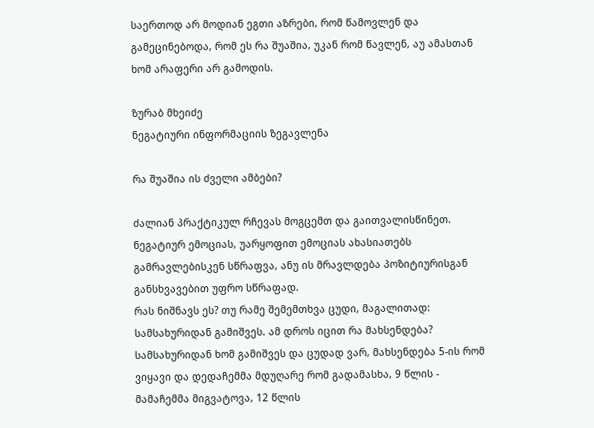საერთოდ არ მოდიან ეგთი აზრები, რომ წამოვლენ და გამეცინებოდა, რომ ეს რა შუაშია, უკან რომ წავლენ, აუ ამასთან ხომ არაფერი არ გამოდის.

ზურაბ მხეიძე
ნეგატიური ინფორმაციის ზეგავლენა

რა შუაშია ის ძველი ამბები?

ძალიან პრაქტიკულ რჩევას მოგცემთ და გაითვალისწინეთ. ნეგატიურ ემოციას, უარყოფით ემოციას ახასიათებს გამრავლებისკენ სწრაფვა, ანუ ის მრავლდება პოზიტიურისგან განსხვავებით უფრო სწრაფად.
რას ნიშნავს ეს? თუ რამე შემემთხვა ცუდი, მაგალითად: სამსახურიდან გამიშვეს. ამ დროს იცით რა მახსენდება? სამსახურიდან ხომ გამიშვეს და ცუდად ვარ, მახსენდება 5-ის რომ ვიყავი და დედაჩემმა მდუღარე რომ გადამასხა, 9 წლის - მამაჩემმა მიგვატოვა, 12 წლის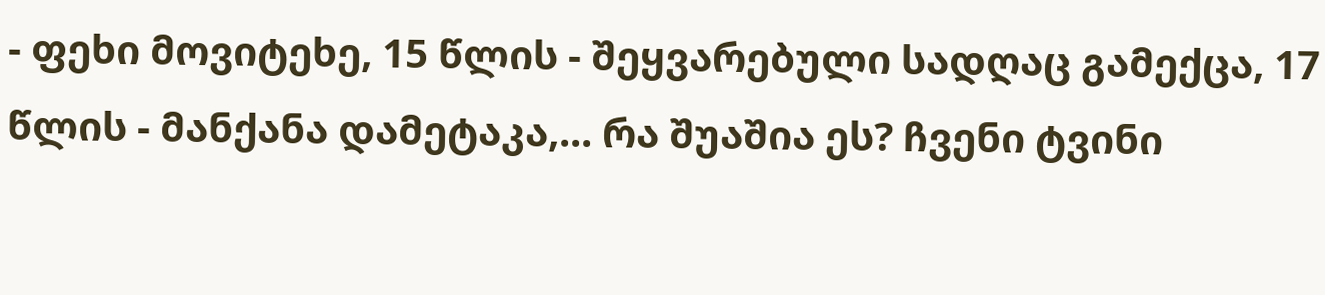- ფეხი მოვიტეხე, 15 წლის - შეყვარებული სადღაც გამექცა, 17 წლის - მანქანა დამეტაკა,... რა შუაშია ეს? ჩვენი ტვინი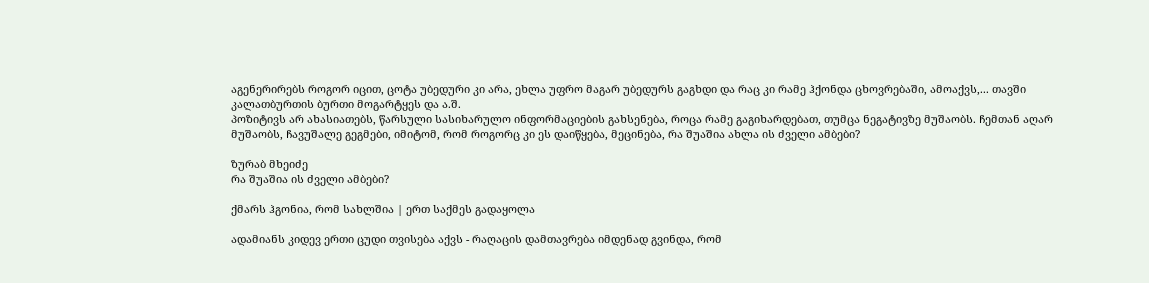აგენერირებს როგორ იცით, ცოტა უბედური კი არა, ეხლა უფრო მაგარ უბედურს გაგხდი და რაც კი რამე ჰქონდა ცხოვრებაში, ამოაქვს,... თავში კალათბურთის ბურთი მოგარტყეს და ა.შ.
პოზიტივს არ ახასიათებს, წარსული სასიხარულო ინფორმაციების გახსენება, როცა რამე გაგიხარდებათ, თუმცა ნეგატივზე მუშაობს. ჩემთან აღარ მუშაობს, ჩავუშალე გეგმები, იმიტომ, რომ როგორც კი ეს დაიწყება, მეცინება, რა შუაშია ახლა ის ძველი ამბები?

ზურაბ მხეიძე
რა შუაშია ის ძველი ამბები?

ქმარს ჰგონია, რომ სახლშია | ერთ საქმეს გადაყოლა

ადამიანს კიდევ ერთი ცუდი თვისება აქვს - რაღაცის დამთავრება იმდენად გვინდა, რომ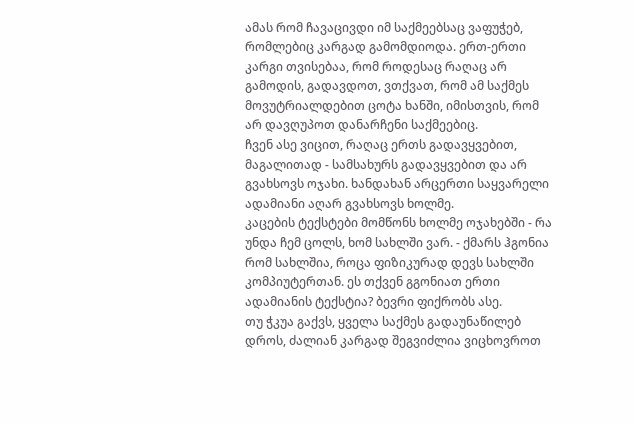ამას რომ ჩავაცივდი იმ საქმეებსაც ვაფუჭებ, რომლებიც კარგად გამომდიოდა. ერთ-ერთი კარგი თვისებაა, რომ როდესაც რაღაც არ გამოდის, გადავდოთ, ვთქვათ, რომ ამ საქმეს მოვუტრიალდებით ცოტა ხანში, იმისთვის, რომ არ დავღუპოთ დანარჩენი საქმეებიც.
ჩვენ ასე ვიცით, რაღაც ერთს გადავყვებით, მაგალითად - სამსახურს გადავყვებით და არ გვახსოვს ოჯახი. ხანდახან არცერთი საყვარელი ადამიანი აღარ გვახსოვს ხოლმე.
კაცების ტექსტები მომწონს ხოლმე ოჯახებში - რა უნდა ჩემ ცოლს, ხომ სახლში ვარ. - ქმარს ჰგონია რომ სახლშია, როცა ფიზიკურად დევს სახლში კომპიუტერთან. ეს თქვენ გგონიათ ერთი ადამიანის ტექსტია? ბევრი ფიქრობს ასე.
თუ ჭკუა გაქვს, ყველა საქმეს გადაუნაწილებ დროს, ძალიან კარგად შეგვიძლია ვიცხოვროთ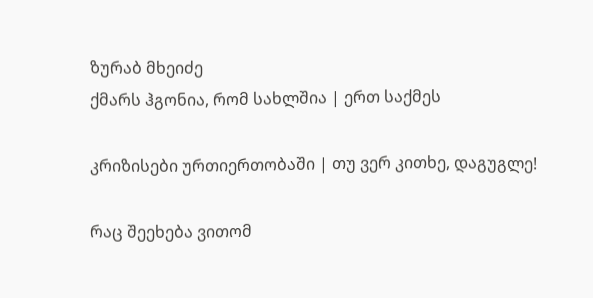ზურაბ მხეიძე
ქმარს ჰგონია, რომ სახლშია | ერთ საქმეს

კრიზისები ურთიერთობაში | თუ ვერ კითხე, დაგუგლე!

რაც შეეხება ვითომ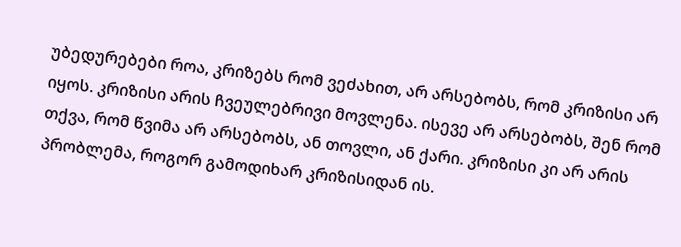უბედურებები როა, კრიზებს რომ ვეძახით, არ არსებობს, რომ კრიზისი არ იყოს. კრიზისი არის ჩვეულებრივი მოვლენა. ისევე არ არსებობს, შენ რომ თქვა, რომ წვიმა არ არსებობს, ან თოვლი, ან ქარი. კრიზისი კი არ არის პრობლემა, როგორ გამოდიხარ კრიზისიდან ის.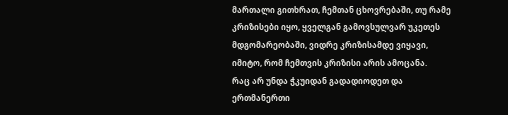მართალი გითხრათ, ჩემთან ცხოვრებაში, თუ რამე კრიზისები იყო, ყველგან გამოვსულვარ უკეთეს მდგომარეობაში, ვიდრე კრიზისამდე ვიყავი, იმიტო, რომ ჩემთვის კრიზისი არის ამოცანა.
რაც არ უნდა ჭკუიდან გადადიოდეთ და ერთმანერთი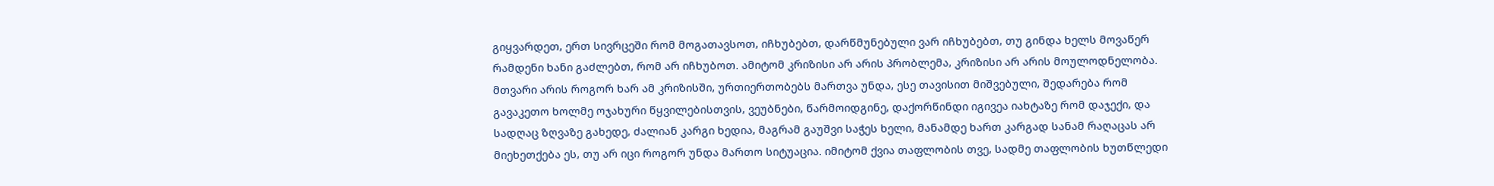გიყვარდეთ, ერთ სივრცეში რომ მოგათავსოთ, იჩხუბებთ, დარწმუნებული ვარ იჩხუბებთ, თუ გინდა ხელს მოვაწერ რამდენი ხანი გაძლებთ, რომ არ იჩხუბოთ. ამიტომ კრიზისი არ არის პრობლემა, კრიზისი არ არის მოულოდნელობა. მთვარი არის როგორ ხარ ამ კრიზისში, ურთიერთობებს მართვა უნდა, ესე თავისით მიშვებული, შედარება რომ გავაკეთო ხოლმე ოჯახური წყვილებისთვის, ვეუბნები, წარმოიდგინე, დაქორწინდი იგივეა იახტაზე რომ დაჯექი, და სადღაც ზღვაზე გახედე, ძალიან კარგი ხედია, მაგრამ გაუშვი საჭეს ხელი, მანამდე ხართ კარგად სანამ რაღაცას არ მიეხეთქება ეს, თუ არ იცი როგორ უნდა მართო სიტუაცია. იმიტომ ქვია თაფლობის თვე, სადმე თაფლობის ხუთწლედი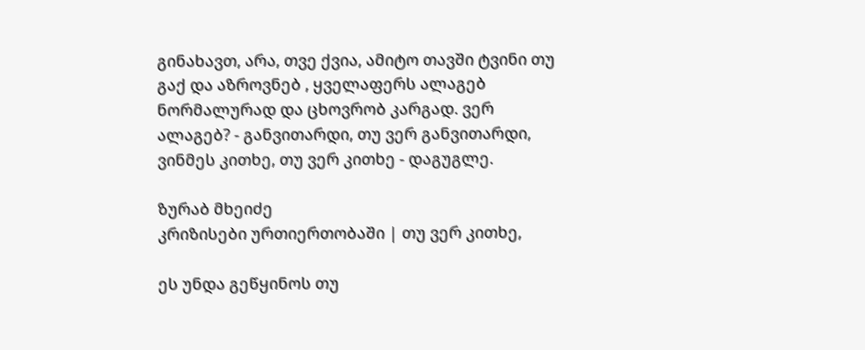გინახავთ, არა, თვე ქვია, ამიტო თავში ტვინი თუ გაქ და აზროვნებ , ყველაფერს ალაგებ ნორმალურად და ცხოვრობ კარგად. ვერ ალაგებ? - განვითარდი, თუ ვერ განვითარდი, ვინმეს კითხე, თუ ვერ კითხე - დაგუგლე.

ზურაბ მხეიძე
კრიზისები ურთიერთობაში | თუ ვერ კითხე,

ეს უნდა გეწყინოს თუ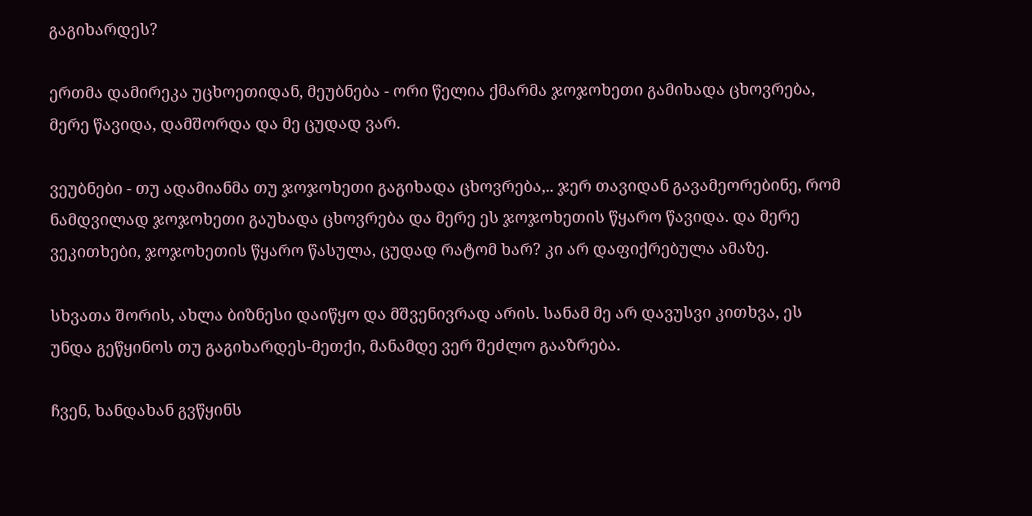გაგიხარდეს?

ერთმა დამირეკა უცხოეთიდან, მეუბნება - ორი წელია ქმარმა ჯოჯოხეთი გამიხადა ცხოვრება, მერე წავიდა, დამშორდა და მე ცუდად ვარ.

ვეუბნები - თუ ადამიანმა თუ ჯოჯოხეთი გაგიხადა ცხოვრება,.. ჯერ თავიდან გავამეორებინე, რომ ნამდვილად ჯოჯოხეთი გაუხადა ცხოვრება და მერე ეს ჯოჯოხეთის წყარო წავიდა. და მერე ვეკითხები, ჯოჯოხეთის წყარო წასულა, ცუდად რატომ ხარ? კი არ დაფიქრებულა ამაზე.

სხვათა შორის, ახლა ბიზნესი დაიწყო და მშვენივრად არის. სანამ მე არ დავუსვი კითხვა, ეს უნდა გეწყინოს თუ გაგიხარდეს-მეთქი, მანამდე ვერ შეძლო გააზრება.

ჩვენ, ხანდახან გვწყინს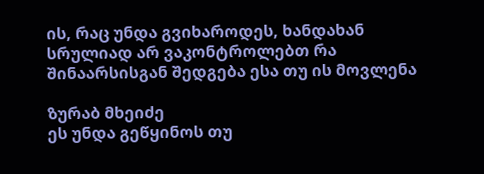ის, რაც უნდა გვიხაროდეს, ხანდახან სრულიად არ ვაკონტროლებთ რა შინაარსისგან შედგება ესა თუ ის მოვლენა

ზურაბ მხეიძე
ეს უნდა გეწყინოს თუ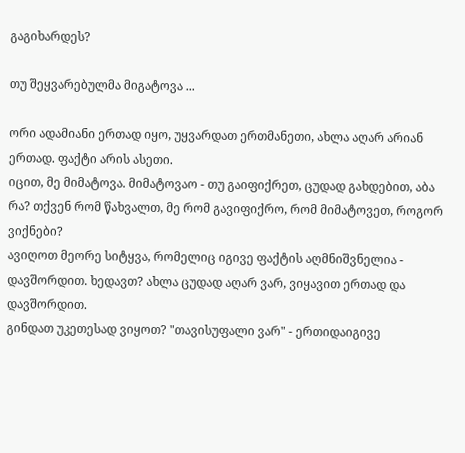გაგიხარდეს?

თუ შეყვარებულმა მიგატოვა ...

ორი ადამიანი ერთად იყო, უყვარდათ ერთმანეთი, ახლა აღარ არიან ერთად. ფაქტი არის ასეთი.
იცით, მე მიმატოვა. მიმატოვაო - თუ გაიფიქრეთ, ცუდად გახდებით, აბა რა? თქვენ რომ წახვალთ, მე რომ გავიფიქრო, რომ მიმატოვეთ, როგორ ვიქნები?
ავიღოთ მეორე სიტყვა, რომელიც იგივე ფაქტის აღმნიშვნელია - დავშორდით. ხედავთ? ახლა ცუდად აღარ ვარ, ვიყავით ერთად და დავშორდით.
გინდათ უკეთესად ვიყოთ? "თავისუფალი ვარ" - ერთიდაიგივე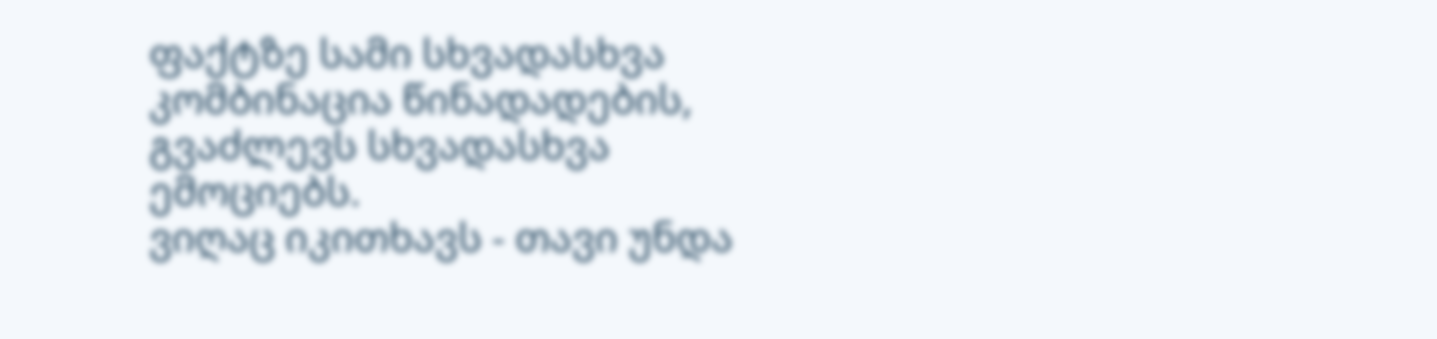ფაქტზე სამი სხვადასხვა კომბინაცია წინადადების, გვაძლევს სხვადასხვა ემოციებს.
ვიღაც იკითხავს - თავი უნდა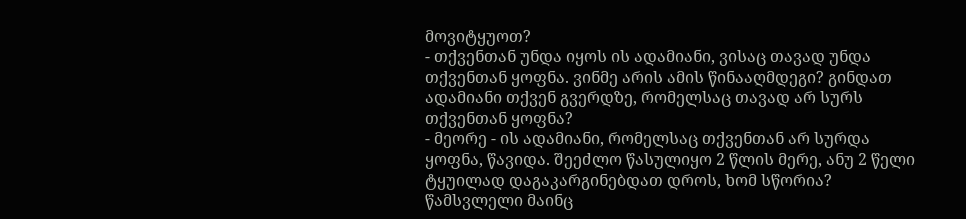მოვიტყუოთ?
- თქვენთან უნდა იყოს ის ადამიანი, ვისაც თავად უნდა თქვენთან ყოფნა. ვინმე არის ამის წინააღმდეგი? გინდათ ადამიანი თქვენ გვერდზე, რომელსაც თავად არ სურს თქვენთან ყოფნა?
- მეორე - ის ადამიანი, რომელსაც თქვენთან არ სურდა ყოფნა, წავიდა. შეეძლო წასულიყო 2 წლის მერე, ანუ 2 წელი ტყუილად დაგაკარგინებდათ დროს, ხომ სწორია? წამსვლელი მაინც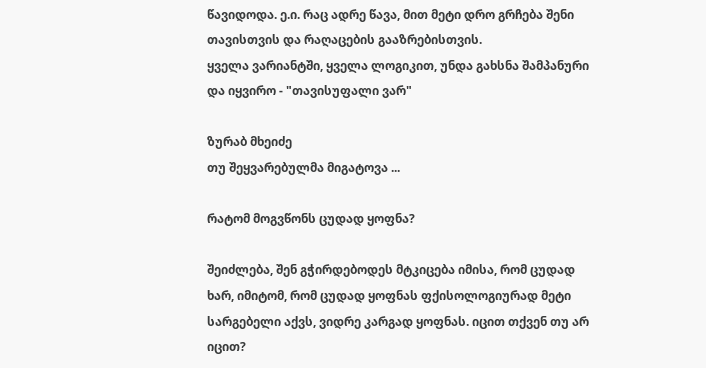წავიდოდა. ე.ი. რაც ადრე წავა, მით მეტი დრო გრჩება შენი თავისთვის და რაღაცების გააზრებისთვის.
ყველა ვარიანტში, ყველა ლოგიკით, უნდა გახსნა შამპანური და იყვირო - "თავისუფალი ვარ"

ზურაბ მხეიძე
თუ შეყვარებულმა მიგატოვა ...

რატომ მოგვწონს ცუდად ყოფნა?

შეიძლება, შენ გჭირდებოდეს მტკიცება იმისა, რომ ცუდად ხარ, იმიტომ, რომ ცუდად ყოფნას ფქისოლოგიურად მეტი სარგებელი აქვს, ვიდრე კარგად ყოფნას. იცით თქვენ თუ არ იცით?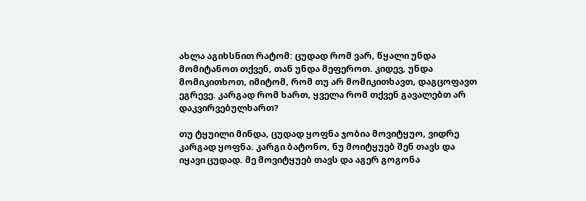ახლა აგიხსნით რატომ: ცუდად რომ ვარ, წყალი უნდა მომიტანოთ თქვენ, თან უნდა მეფეროთ. კიდევ, უნდა მომიკითხოთ, იმიტომ, რომ თუ არ მომიკითხავთ, დაგცოფავთ ეგრევე. კარგად რომ ხართ, ყველა რომ თქვენ გავალებთ არ დაკვირვებულხართ?

თუ ტყუილი მინდა, ცუდად ყოფნა ჯობია მოვიტყუო, ვიდრე კარგად ყოფნა. კარგი ბატონო, ნუ მოიტყუებ შენ თავს და იყავი ცუდად. მე მოვიტყუებ თავს და აგერ გოგონა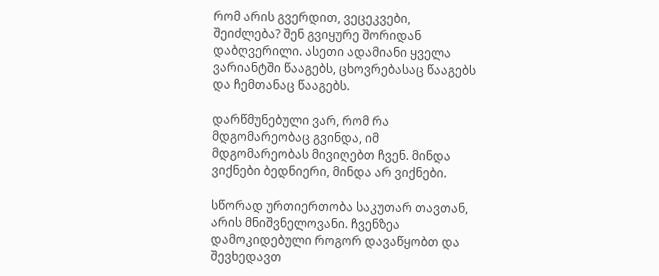რომ არის გვერდით, ვეცეკვები, შეიძლება? შენ გვიყურე შორიდან დაბღვერილი. ასეთი ადამიანი ყველა ვარიანტში წააგებს, ცხოვრებასაც წააგებს და ჩემთანაც წააგებს.

დარწმუნებული ვარ, რომ რა მდგომარეობაც გვინდა, იმ მდგომარეობას მივიღებთ ჩვენ. მინდა ვიქნები ბედნიერი, მინდა არ ვიქნები.

სწორად ურთიერთობა საკუთარ თავთან, არის მნიშვნელოვანი. ჩვენზეა დამოკიდებული როგორ დავაწყობთ და შევხედავთ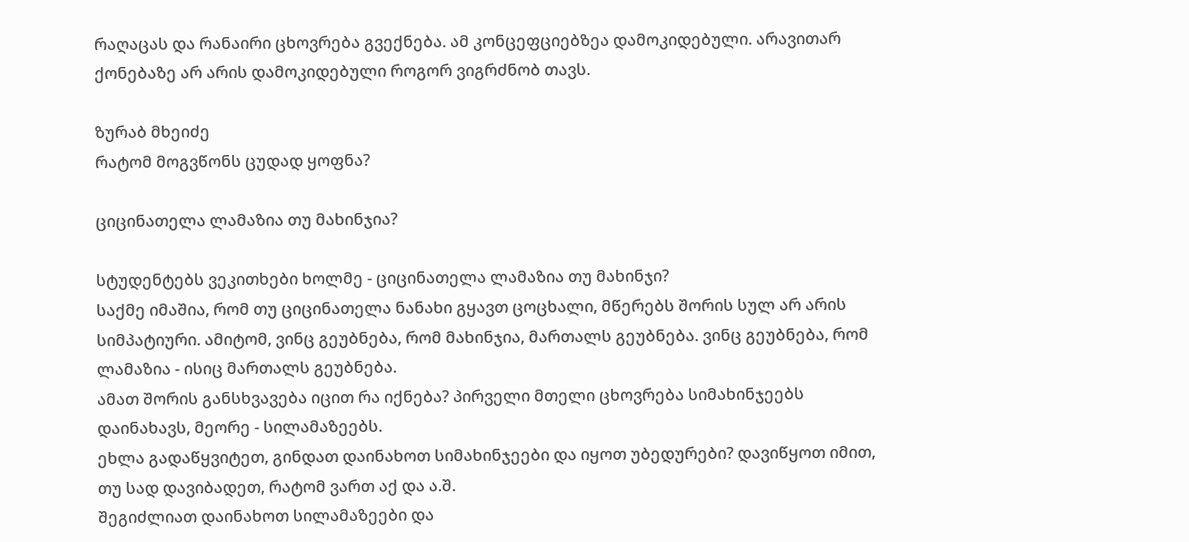რაღაცას და რანაირი ცხოვრება გვექნება. ამ კონცეფციებზეა დამოკიდებული. არავითარ ქონებაზე არ არის დამოკიდებული როგორ ვიგრძნობ თავს.

ზურაბ მხეიძე
რატომ მოგვწონს ცუდად ყოფნა?

ციცინათელა ლამაზია თუ მახინჯია?

სტუდენტებს ვეკითხები ხოლმე - ციცინათელა ლამაზია თუ მახინჯი?
საქმე იმაშია, რომ თუ ციცინათელა ნანახი გყავთ ცოცხალი, მწერებს შორის სულ არ არის სიმპატიური. ამიტომ, ვინც გეუბნება, რომ მახინჯია, მართალს გეუბნება. ვინც გეუბნება, რომ ლამაზია - ისიც მართალს გეუბნება.
ამათ შორის განსხვავება იცით რა იქნება? პირველი მთელი ცხოვრება სიმახინჯეებს დაინახავს, მეორე - სილამაზეებს.
ეხლა გადაწყვიტეთ, გინდათ დაინახოთ სიმახინჯეები და იყოთ უბედურები? დავიწყოთ იმით, თუ სად დავიბადეთ, რატომ ვართ აქ და ა.შ.
შეგიძლიათ დაინახოთ სილამაზეები და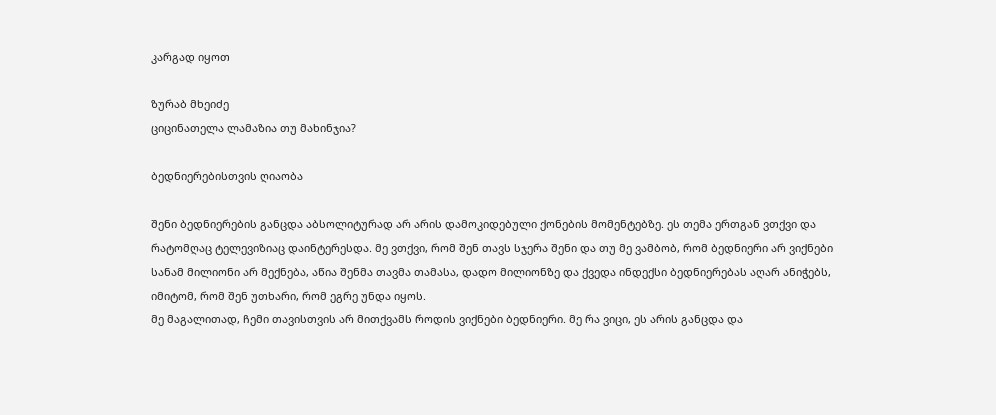კარგად იყოთ

ზურაბ მხეიძე
ციცინათელა ლამაზია თუ მახინჯია?

ბედნიერებისთვის ღიაობა

შენი ბედნიერების განცდა აბსოლიტურად არ არის დამოკიდებული ქონების მომენტებზე. ეს თემა ერთგან ვთქვი და რატომღაც ტელევიზიაც დაინტერესდა. მე ვთქვი, რომ შენ თავს სჯერა შენი და თუ მე ვამბობ, რომ ბედნიერი არ ვიქნები სანამ მილიონი არ მექნება, აწია შენმა თავმა თამასა, დადო მილიონზე და ქვედა ინდექსი ბედნიერებას აღარ ანიჭებს, იმიტომ, რომ შენ უთხარი, რომ ეგრე უნდა იყოს.
მე მაგალითად, ჩემი თავისთვის არ მითქვამს როდის ვიქნები ბედნიერი. მე რა ვიცი, ეს არის განცდა და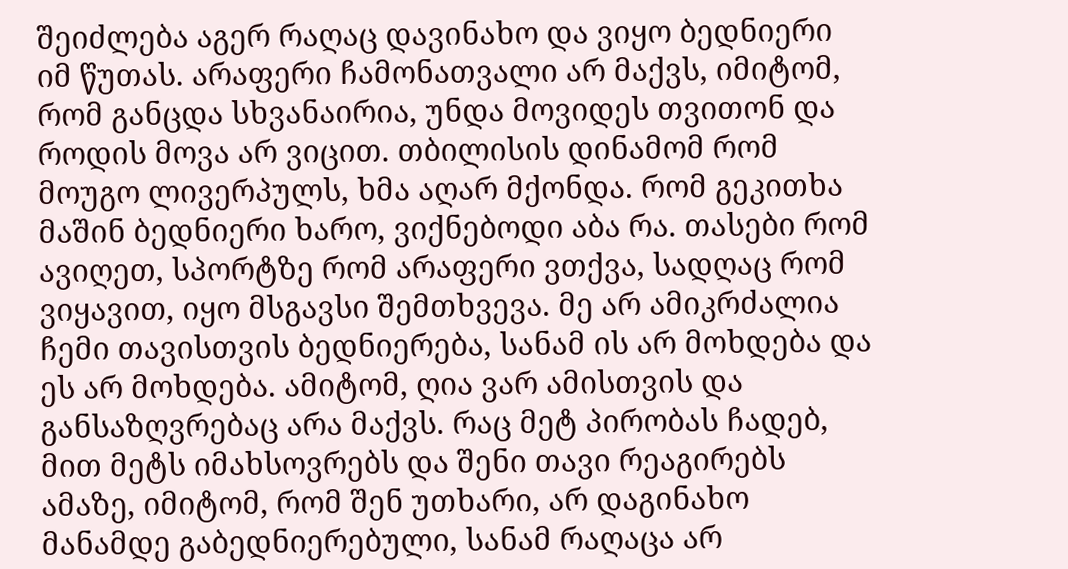შეიძლება აგერ რაღაც დავინახო და ვიყო ბედნიერი იმ წუთას. არაფერი ჩამონათვალი არ მაქვს, იმიტომ, რომ განცდა სხვანაირია, უნდა მოვიდეს თვითონ და როდის მოვა არ ვიცით. თბილისის დინამომ რომ მოუგო ლივერპულს, ხმა აღარ მქონდა. რომ გეკითხა მაშინ ბედნიერი ხარო, ვიქნებოდი აბა რა. თასები რომ ავიღეთ, სპორტზე რომ არაფერი ვთქვა, სადღაც რომ ვიყავით, იყო მსგავსი შემთხვევა. მე არ ამიკრძალია ჩემი თავისთვის ბედნიერება, სანამ ის არ მოხდება და ეს არ მოხდება. ამიტომ, ღია ვარ ამისთვის და განსაზღვრებაც არა მაქვს. რაც მეტ პირობას ჩადებ, მით მეტს იმახსოვრებს და შენი თავი რეაგირებს ამაზე, იმიტომ, რომ შენ უთხარი, არ დაგინახო მანამდე გაბედნიერებული, სანამ რაღაცა არ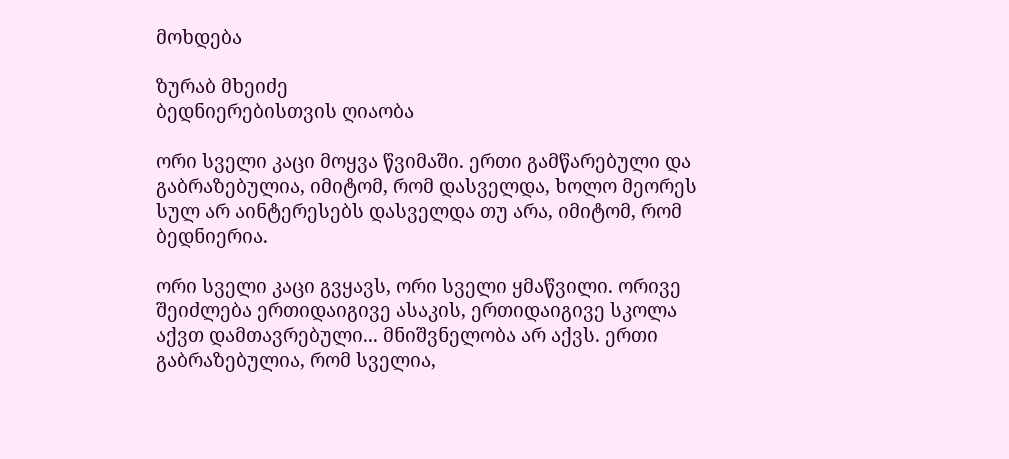მოხდება

ზურაბ მხეიძე
ბედნიერებისთვის ღიაობა

ორი სველი კაცი მოყვა წვიმაში. ერთი გამწარებული და გაბრაზებულია, იმიტომ, რომ დასველდა, ხოლო მეორეს სულ არ აინტერესებს დასველდა თუ არა, იმიტომ, რომ ბედნიერია.

ორი სველი კაცი გვყავს, ორი სველი ყმაწვილი. ორივე შეიძლება ერთიდაიგივე ასაკის, ერთიდაიგივე სკოლა აქვთ დამთავრებული... მნიშვნელობა არ აქვს. ერთი გაბრაზებულია, რომ სველია,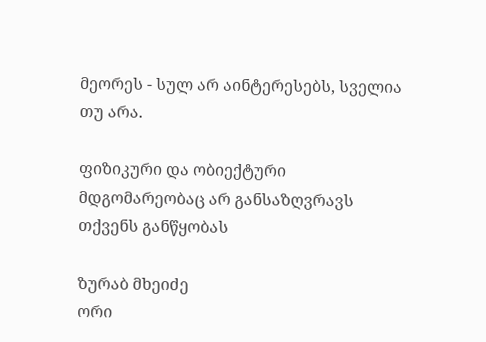მეორეს - სულ არ აინტერესებს, სველია თუ არა.

ფიზიკური და ობიექტური მდგომარეობაც არ განსაზღვრავს თქვენს განწყობას

ზურაბ მხეიძე
ორი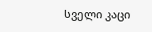სველი კაცი